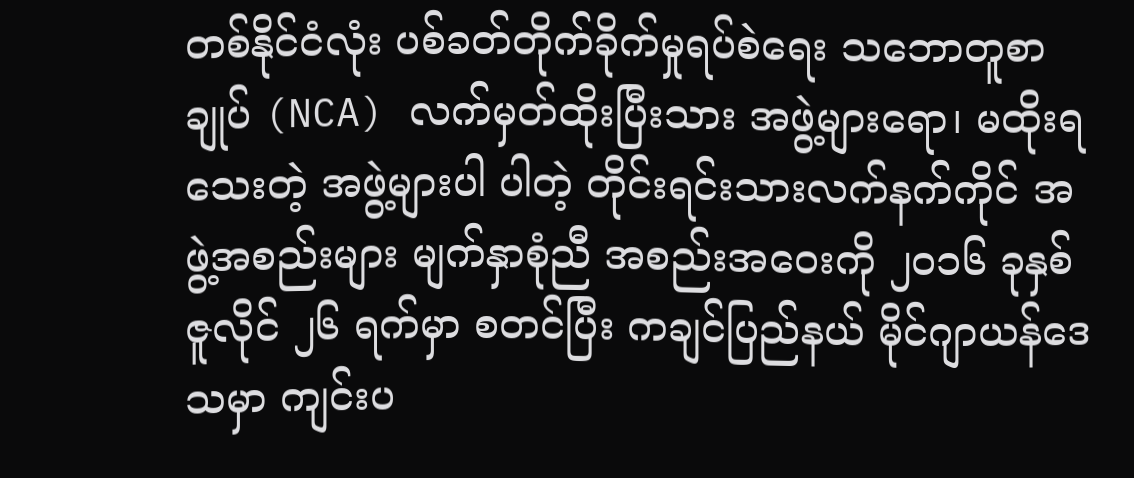တစ်နိုင်ငံလုံး ပစ်ခတ်တိုက်ခိုက်မှုရပ်စဲရေး သဘောတူစာချုပ် (NCA) လက်မှတ်ထိုးပြီးသား အဖွဲ့များရော၊ မထိုးရသေးတဲ့ အဖွဲ့များပါ ပါတဲ့ တိုင်းရင်းသားလက်နက်ကိုင် အဖွဲ့အစည်းများ မျက်နှာစုံညီ အစည်းအဝေးကို ၂၀၁၆ ခုနှစ် ဇူလိုင် ၂၆ ရက်မှာ စတင်ပြီး ကချင်ပြည်နယ် မိုင်ဂျာယန်ဒေသမှာ ကျင်းပ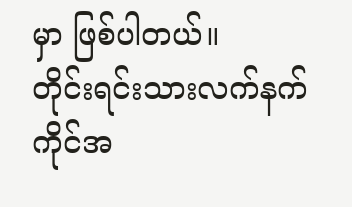မှာ ဖြစ်ပါတယ်။
တိုင်းရင်းသားလက်နက်ကိုင်အ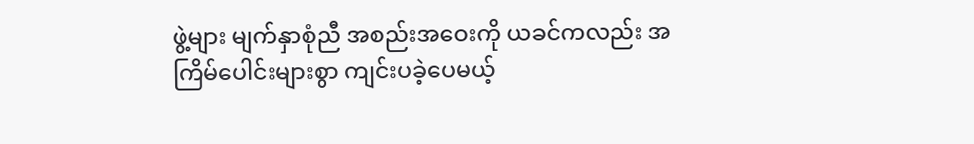ဖွဲ့များ မျက်နှာစုံညီ အစည်းအဝေးကို ယခင်ကလည်း အကြိမ်ပေါင်းများစွာ ကျင်းပခဲ့ပေမယ့်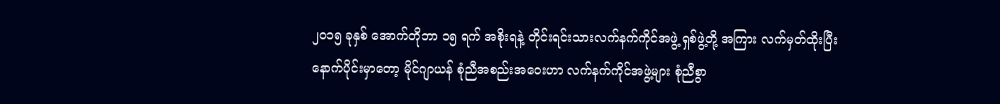၂၀၁၅ ခုနှစ် အောက်တိုဘာ ၁၅ ရက် အစိုးရနဲ့ တိုင်းရင်းသားလက်နက်ကိုင်အဖွဲ့ ရှစ်ဖွဲ့တို့ အကြား လက်မှတ်ထိုးပြီး နောက်ပိုင်းမှာတော့ မိုင်ဂျာယန် စုံညီအစည်းအဝေးဟာ လက်နက်ကိုင်အဖွဲ့များ စုံညီစွာ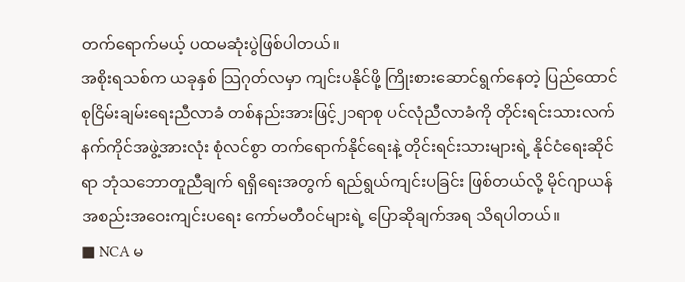တက်ရောက်မယ့် ပထမဆုံးပွဲဖြစ်ပါတယ်။
အစိုးရသစ်က ယခုနှစ် သြဂုတ်လမှာ ကျင်းပနိုင်ဖို့ ကြိုးစားဆောင်ရွက်နေတဲ့ ပြည်ထောင်စုငြိမ်းချမ်းရေးညီလာခံ တစ်နည်းအားဖြင့်၂၁ရာစု ပင်လုံညီလာခံကို တိုင်းရင်းသားလက်နက်ကိုင်အဖွဲ့အားလုံး စုံလင်စွာ တက်ရောက်နိုင်ရေးနဲ့ တိုင်းရင်းသားများရဲ့ နိုင်ငံရေးဆိုင်ရာ ဘုံသဘောတူညီချက် ရရှိရေးအတွက် ရည်ရွယ်ကျင်းပခြင်း ဖြစ်တယ်လို့ မိုင်ဂျာယန်အစည်းအဝေးကျင်းပရေး ကော်မတီဝင်များရဲ့ ပြောဆိုချက်အရ သိရပါတယ်။
■ NCA မ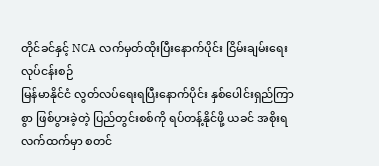တိုင်ခင်နှင့် NCA လက်မှတ်ထိုးပြီးနောက်ပိုင်း ငြိမ်းချမ်းရေးလုပ်ငန်းစဉ်
မြန်မာနိုင်ငံ လွတ်လပ်ရေးရပြီးနောက်ပိုင်း နှစ်ပေါင်းရှည်ကြာစွာ ဖြစ်ပွားခဲ့တဲ့ ပြည်တွင်းစစ်ကို ရပ်တန့်နိုင်ဖို့ ယခင် အစိုးရလက်ထက်မှာ စတင်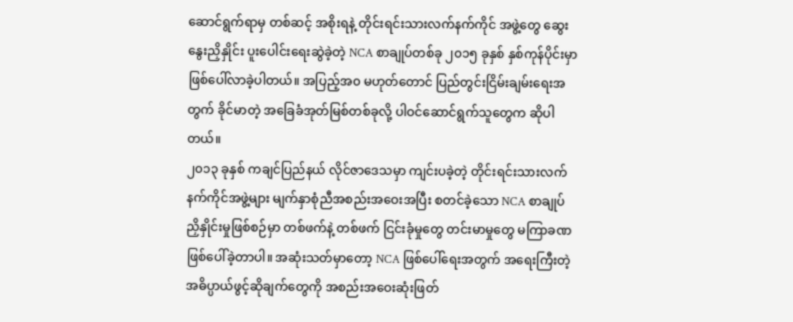ဆောင်ရွက်ရာမှ တစ်ဆင့် အစိုးရနဲ့ တိုင်းရင်းသားလက်နက်ကိုင် အဖွဲ့တွေ ဆွေးနွေးညှိနှိုင်း ပူးပေါင်းရေးဆွဲခဲ့တဲ့ NCA စာချုပ်တစ်ခု ၂၀၁၅ ခုနှစ် နှစ်ကုန်ပိုင်းမှာ ဖြစ်ပေါ်လာခဲ့ပါတယ်။ အပြည့်အ၀ မဟုတ်တောင် ပြည်တွင်းငြိမ်းချမ်းရေးအတွက် ခိုင်မာတဲ့ အခြေခံအုတ်မြစ်တစ်ခုလို့ ပါဝင်ဆောင်ရွက်သူတွေက ဆိုပါတယ်။
၂၀၁၃ ခုနှစ် ကချင်ပြည်နယ် လိုင်ဇာဒေသမှာ ကျင်းပခဲ့တဲ့ တိုင်းရင်းသားလက်နက်ကိုင်အဖွဲ့များ မျက်နှာစုံညီအစည်းအဝေးအပြီး စတင်ခဲ့သော NCA စာချုပ်ညှိနှိုင်းမှုဖြစ်စဉ်မှာ တစ်ဖက်နဲ့ တစ်ဖက် ငြင်းခုံမှုတွေ တင်းမာမှုတွေ မကြာခဏ ဖြစ်ပေါ်ခဲ့တာပါ။ အဆုံးသတ်မှာတော့ NCA ဖြစ်ပေါ်ရေးအတွက် အရေးကြီးတဲ့ အဓိပ္ပာယ်ဖွင့်ဆိုချက်တွေကို အစည်းအဝေးဆုံးဖြတ်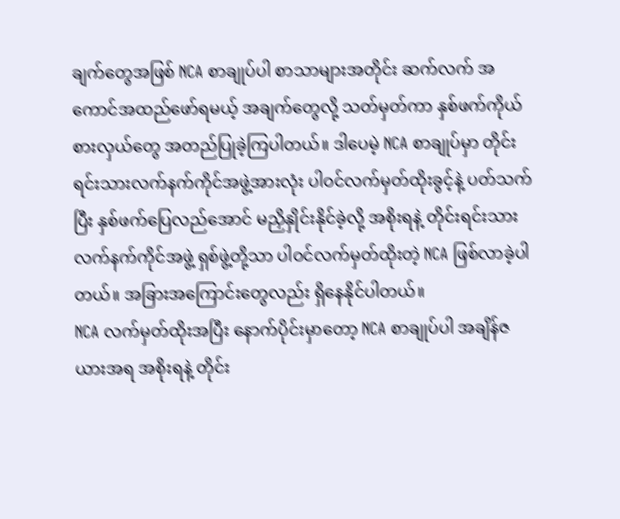ချက်တွေအဖြစ် NCA စာချုပ်ပါ စာသာများအတိုင်း ဆက်လက် အကောင်အထည်ဖော်ရမယ့် အချက်တွေလို့ သတ်မှတ်ကာ နှစ်ဖက်ကိုယ်စားလှယ်တွေ အတည်ပြုခဲ့ကြပါတယ်။ ဒါပေမဲ့ NCA စာချုပ်မှာ တိုင်းရင်းသားလက်နက်ကိုင်အဖွဲ့အားလုံး ပါဝင်လက်မှတ်ထိုးခွင့်နဲ့ ပတ်သက်ပြီး နှစ်ဖက်ပြေလည်အောင် မညှိနှိုင်းနိုင်ခဲ့လို့ အစိုးရနဲ့ တိုင်းရင်းသားလက်နက်ကိုင်အဖွဲ့ ရှစ်ဖွဲ့တို့သာ ပါဝင်လက်မှတ်ထိုးတဲ့ NCA ဖြစ်လာခဲ့ပါတယ်။ အခြားအကြောင်းတွေလည်း ရှိနေနိုင်ပါတယ်။
NCA လက်မှတ်ထိုးအပြီး နောက်ပိုင်းမှာတော့ NCA စာချုပ်ပါ အချိန်ဇယားအရ အစိုးရနဲ့ တိုင်း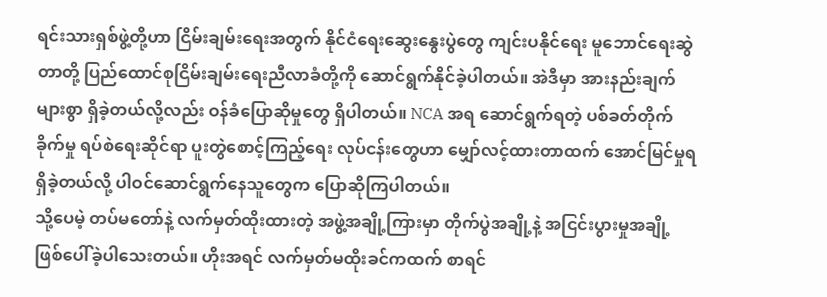ရင်းသားရှစ်ဖွဲ့တို့ဟာ ငြိမ်းချမ်းရေးအတွက် နိုင်ငံရေးဆွေးနွေးပွဲတွေ ကျင်းပနိုင်ရေး မူဘောင်ရေးဆွဲတာတို့ ပြည်ထောင်စုငြိမ်းချမ်းရေးညီလာခံတို့ကို ဆောင်ရွက်နိုင်ခဲ့ပါတယ်။ အဲဒီမှာ အားနည်းချက်များစွာ ရှိခဲ့တယ်လို့လည်း ဝန်ခံပြောဆိုမှုတွေ ရှိပါတယ်။ NCA အရ ဆောင်ရွက်ရတဲ့ ပစ်ခတ်တိုက်ခိုက်မှု ရပ်စဲရေးဆိုင်ရာ ပူးတွဲစောင့်ကြည့်ရေး လုပ်ငန်းတွေဟာ မျှော်လင့်ထားတာထက် အောင်မြင်မှုရရှိခဲ့တယ်လို့ ပါဝင်ဆောင်ရွက်နေသူတွေက ပြောဆိုကြပါတယ်။
သို့ပေမဲ့ တပ်မတော်နဲ့ လက်မှတ်ထိုးထားတဲ့ အဖွဲ့အချို့ကြားမှာ တိုက်ပွဲအချို့နဲ့ အငြင်းပွားမှုအချို့ ဖြစ်ပေါ်ခဲ့ပါသေးတယ်။ ဟိုးအရင် လက်မှတ်မထိုးခင်ကထက် စာရင်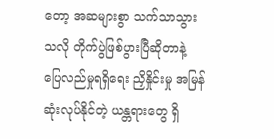တော့ အဆများစွာ သက်သာသွားသလို တိုက်ပွဲဖြစ်ပွားပြီဆိုတာနဲ့ ပြေလည်မှုရရှိရေး ညှိနှိုင်းမှု အမြန်ဆုံးလုပ်နိုင်တဲ့ ယန္တရားတွေ ရှိ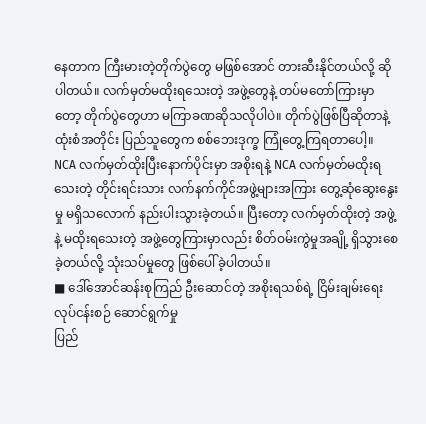နေတာက ကြီးမားတဲ့တိုက်ပွဲတွေ မဖြစ်အောင် တားဆီးနိုင်တယ်လို့ ဆိုပါတယ်။ လက်မှတ်မထိုးရသေးတဲ့ အဖွဲ့တွေနဲ့ တပ်မတော်ကြားမှာတော့ တိုက်ပွဲတွေဟာ မကြာခဏဆိုသလိုပါပဲ။ တိုက်ပွဲဖြစ်ပြီဆိုတာနဲ့ ထုံးစံအတိုင်း ပြည်သူတွေက စစ်ဘေးဒုက္ခ ကြုံတွေ့ကြရတာပေါ့။
NCA လက်မှတ်ထိုးပြီးနောက်ပိုင်းမှာ အစိုးရနဲ့ NCA လက်မှတ်မထိုးရသေးတဲ့ တိုင်းရင်းသား လက်နက်ကိုင်အဖွဲ့များအကြား တွေ့ဆုံဆွေးနွေးမှု မရှိသလောက် နည်းပါးသွားခဲ့တယ်။ ပြီးတော့ လက်မှတ်ထိုးတဲ့ အဖွဲ့နဲ့ မထိုးရသေးတဲ့ အဖွဲ့တွေကြားမှာလည်း စိတ်ဝမ်းကွဲမှုအချို့ ရှိသွားစေခဲ့တယ်လို့ သုံးသပ်မှုတွေ ဖြစ်ပေါ်ခဲ့ပါတယ်။
■ ဒေါ်အောင်ဆန်းစုကြည် ဦးဆောင်တဲ့ အစိုးရသစ်ရဲ့ ငြိမ်းချမ်းရေးလုပ်ငန်းစဉ် ဆောင်ရွက်မှု
ပြည်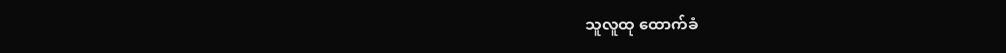သူလူထု ထောက်ခံ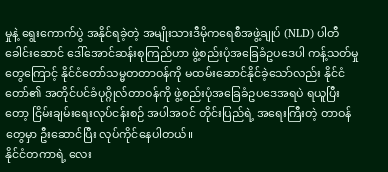မှုနဲ့ ရွေးကောက်ပွဲ အနိုင်ရခဲ့တဲ့ အမျိုးသားဒီမိုကရေစီအဖွဲ့ချုပ် (NLD) ပါတီခေါင်းဆောင် ဒေါ်အောင်ဆန်းစုကြည်ဟာ ဖွဲ့စည်းပုံအခြေခံဥပဒေပါ ကန့်သတ်မှုတွေကြောင့် နိုင်ငံတော်သမ္မတတာဝန်ကို မထမ်းဆောင်နိုင်ခဲ့သော်လည်း နိုင်ငံတော်၏ အတိုင်ပင်ခံပုဂ္ဂိုလ်တာဝန်ကို ဖွဲ့စည်းပုံအခြေခံဥပဒေအရပဲ ရယူပြီးတော့ ငြိမ်းချမ်းရေးလုပ်ငန်းစဉ် အပါအဝင် တိုင်းပြည်ရဲ့ အရေးကြီးတဲ့ တာဝန်တွေမှာ ဦးဆောင်ပြီး လုပ်ကိုင်နေပါတယ်။
နိုင်ငံတကာရဲ့ လေး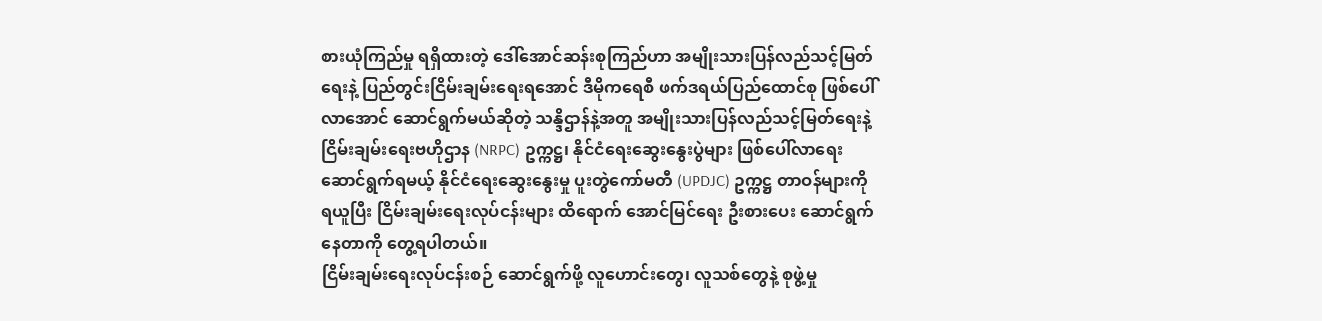စားယုံကြည်မှု ရရှိထားတဲ့ ဒေါ်အောင်ဆန်းစုကြည်ဟာ အမျိုးသားပြန်လည်သင့်မြတ်ရေးနဲ့ ပြည်တွင်းငြိမ်းချမ်းရေးရအောင် ဒီမိုကရေစီ ဖက်ဒရယ်ပြည်ထောင်စု ဖြစ်ပေါ်လာအောင် ဆောင်ရွက်မယ်ဆိုတဲ့ သန္ဒိဌာန်နဲ့အတူ အမျိုးသားပြန်လည်သင့်မြတ်ရေးနဲ့ ငြိမ်းချမ်းရေးဗဟိုဌာန (NRPC) ဥက္ကဋ္ဌ၊ နိုင်ငံရေးဆွေးနွေးပွဲများ ဖြစ်ပေါ်လာရေး ဆောင်ရွက်ရမယ့် နိုင်ငံရေးဆွေးနွေးမှု ပူးတွဲကော်မတီ (UPDJC) ဥက္ကဋ္ဌ တာဝန်များကို ရယူပြီး ငြိမ်းချမ်းရေးလုပ်ငန်းများ ထိရောက် အောင်မြင်ရေး ဦးစားပေး ဆောင်ရွက်နေတာကို တွေ့ရပါတယ်။
ငြိမ်းချမ်းရေးလုပ်ငန်းစဉ် ဆောင်ရွက်ဖို့ လူဟောင်းတွေ၊ လူသစ်တွေနဲ့ စုဖွဲ့မှု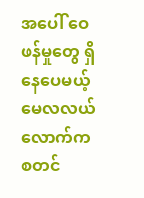အပေါ် ဝေဖန်မှုတွေ ရှိနေပေမယ့် မေလလယ်လောက်က စတင်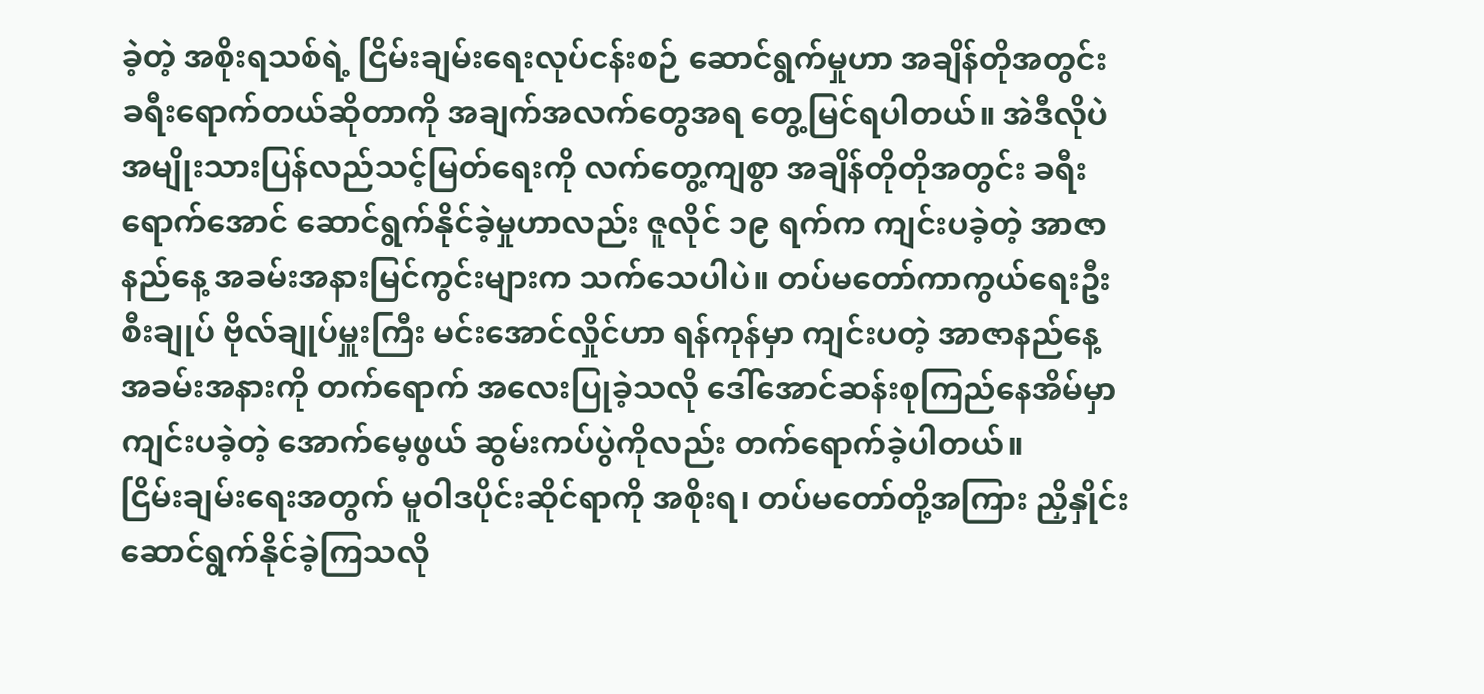ခဲ့တဲ့ အစိုးရသစ်ရဲ့ ငြိမ်းချမ်းရေးလုပ်ငန်းစဉ် ဆောင်ရွက်မှုဟာ အချိန်တိုအတွင်း ခရီးရောက်တယ်ဆိုတာကို အချက်အလက်တွေအရ တွေ့မြင်ရပါတယ်။ အဲဒီလိုပဲ အမျိုးသားပြန်လည်သင့်မြတ်ရေးကို လက်တွေ့ကျစွာ အချိန်တိုတိုအတွင်း ခရီးရောက်အောင် ဆောင်ရွက်နိုင်ခဲ့မှုဟာလည်း ဇူလိုင် ၁၉ ရက်က ကျင်းပခဲ့တဲ့ အာဇာနည်နေ့ အခမ်းအနားမြင်ကွင်းများက သက်သေပါပဲ။ တပ်မတော်ကာကွယ်ရေးဦးစီးချုပ် ဗိုလ်ချုပ်မှူးကြီး မင်းအောင်လှိုင်ဟာ ရန်ကုန်မှာ ကျင်းပတဲ့ အာဇာနည်နေ့ အခမ်းအနားကို တက်ရောက် အလေးပြုခဲ့သလို ဒေါ်အောင်ဆန်းစုကြည်နေအိမ်မှာ ကျင်းပခဲ့တဲ့ အောက်မေ့ဖွယ် ဆွမ်းကပ်ပွဲကိုလည်း တက်ရောက်ခဲ့ပါတယ်။
ငြိမ်းချမ်းရေးအတွက် မူဝါဒပိုင်းဆိုင်ရာကို အစိုးရ၊ တပ်မတော်တို့အကြား ညှိနှိုင်းဆောင်ရွက်နိုင်ခဲ့ကြသလို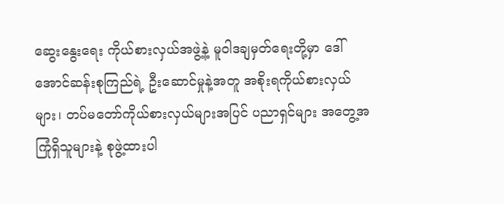ဆွေးနွေးရေး ကိုယ်စားလှယ်အဖွဲ့နဲ့ မူဝါဒချမှတ်ရေးတို့မှာ ဒေါ်အောင်ဆန်းစုကြည်ရဲ့ ဦးဆောင်မှုနဲ့အတူ အစိုးရကိုယ်စားလှယ်များ၊ တပ်မတော်ကိုယ်စားလှယ်များအပြင် ပညာရှင်များ အတွေ့အကြုံရှိသူများနဲ့ စုဖွဲ့ထားပါ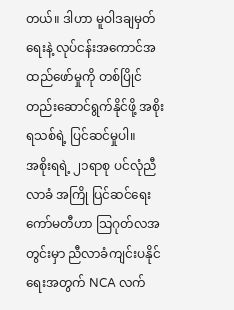တယ်။ ဒါဟာ မူဝါဒချမှတ်ရေးနဲ့ လုပ်ငန်းအကောင်အထည်ဖော်မှုကို တစ်ပြိုင်တည်းဆောင်ရွက်နိုင်ဖို့ အစိုးရသစ်ရဲ့ ပြင်ဆင်မှုပါ။
အစိုးရရဲ့ ၂၁ရာစု ပင်လုံညီလာခံ အကြို ပြင်ဆင်ရေးကော်မတီဟာ သြဂုတ်လအတွင်းမှာ ညီလာခံကျင်းပနိုင်ရေးအတွက် NCA လက်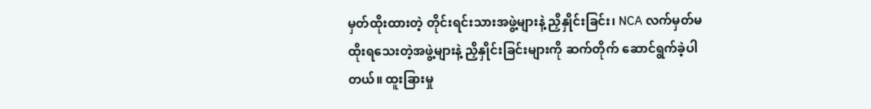မှတ်ထိုးထားတဲ့ တိုင်းရင်းသားအဖွဲ့များနဲ့ ညှိနှိုင်းခြင်း၊ NCA လက်မှတ်မထိုးရသေးတဲ့အဖွဲ့များနဲ့ ညှိနှိုင်းခြင်းများကို ဆက်တိုက် ဆောင်ရွက်ခဲ့ပါတယ်။ ထူးခြားမှု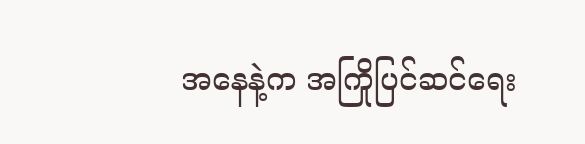အနေနဲ့က အကြိုပြင်ဆင်ရေး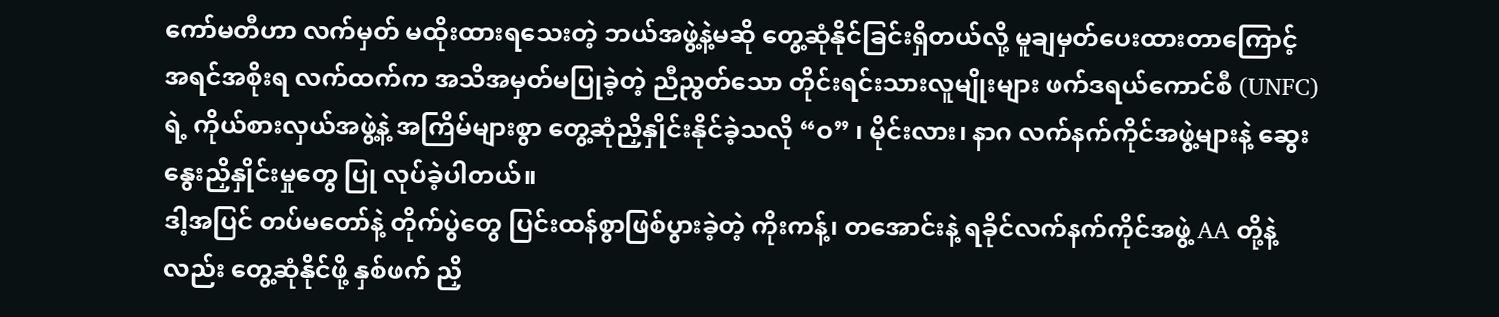ကော်မတီဟာ လက်မှတ် မထိုးထားရသေးတဲ့ ဘယ်အဖွဲ့နဲ့မဆို တွေ့ဆုံနိုင်ခြင်းရှိတယ်လို့ မူချမှတ်ပေးထားတာကြောင့် အရင်အစိုးရ လက်ထက်က အသိအမှတ်မပြုခဲ့တဲ့ ညီညွတ်သော တိုင်းရင်းသားလူမျိုးများ ဖက်ဒရယ်ကောင်စီ (UNFC) ရဲ့ ကိုယ်စားလှယ်အဖွဲ့နဲ့ အကြိမ်များစွာ တွေ့ဆုံညှိနှိုင်းနိုင်ခဲ့သလို “ဝ” ၊ မိုင်းလား၊ နာဂ လက်နက်ကိုင်အဖွဲ့များနဲ့ ဆွေးနွေးညှိနှိုင်းမှုတွေ ပြု လုပ်ခဲ့ပါတယ်။
ဒါ့အပြင် တပ်မတော်နဲ့ တိုက်ပွဲတွေ ပြင်းထန်စွာဖြစ်ပွားခဲ့တဲ့ ကိုးကန့်၊ တအောင်းနဲ့ ရခိုင်လက်နက်ကိုင်အဖွဲ့ AA တို့နဲ့လည်း တွေ့ဆုံနိုင်ဖို့ နှစ်ဖက် ညှိ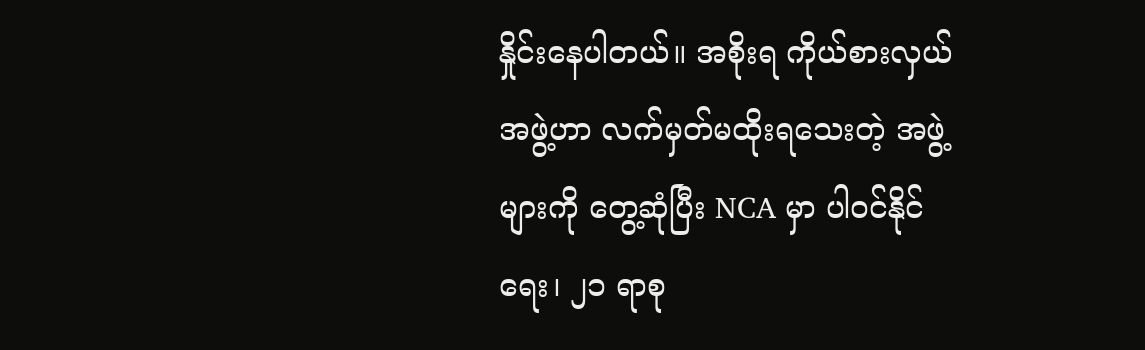နှိုင်းနေပါတယ်။ အစိုးရ ကိုယ်စားလှယ်အဖွဲ့ဟာ လက်မှတ်မထိုးရသေးတဲ့ အဖွဲ့များကို တွေ့ဆုံပြီး NCA မှာ ပါဝင်နိုင်ရေး၊ ၂၁ ရာစု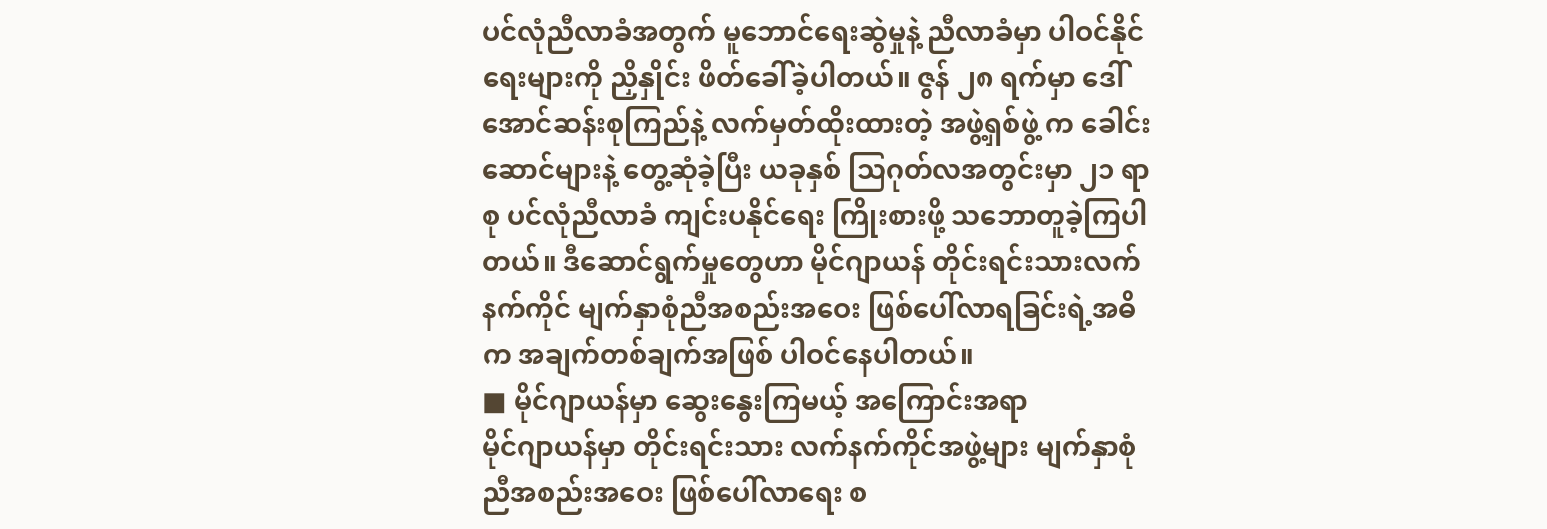ပင်လုံညီလာခံအတွက် မူဘောင်ရေးဆွဲမှုနဲ့ ညီလာခံမှာ ပါဝင်နိုင်ရေးများကို ညှိနှိုင်း ဖိတ်ခေါ်ခဲ့ပါတယ်။ ဇွန် ၂၈ ရက်မှာ ဒေါ်အောင်ဆန်းစုကြည်နဲ့ လက်မှတ်ထိုးထားတဲ့ အဖွဲ့ရှစ်ဖွဲ့ က ခေါင်းဆောင်များနဲ့ တွေ့ဆုံခဲ့ပြီး ယခုနှစ် သြဂုတ်လအတွင်းမှာ ၂၁ ရာစု ပင်လုံညီလာခံ ကျင်းပနိုင်ရေး ကြိုးစားဖို့ သဘောတူခဲ့ကြပါ တယ်။ ဒီဆောင်ရွက်မှုတွေဟာ မိုင်ဂျာယန် တိုင်းရင်းသားလက်နက်ကိုင် မျက်နှာစုံညီအစည်းအဝေး ဖြစ်ပေါ်လာရခြင်းရဲ့အဓိက အချက်တစ်ချက်အဖြစ် ပါဝင်နေပါတယ်။
■ မိုင်ဂျာယန်မှာ ဆွေးနွေးကြမယ့် အကြောင်းအရာ
မိုင်ဂျာယန်မှာ တိုင်းရင်းသား လက်နက်ကိုင်အဖွဲ့များ မျက်နှာစုံညီအစည်းအဝေး ဖြစ်ပေါ်လာရေး စ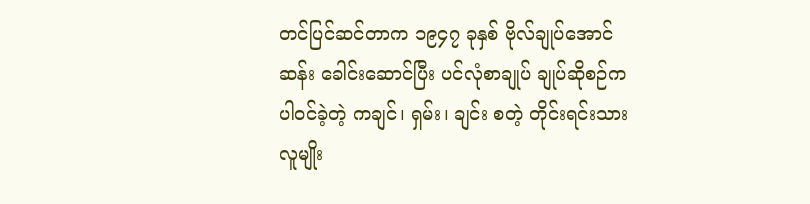တင်ပြင်ဆင်တာက ၁၉၄၇ ခုနှစ် ဗိုလ်ချုပ်အောင်ဆန်း ခေါင်းဆောင်ပြီး ပင်လုံစာချုပ် ချုပ်ဆိုစဉ်က ပါဝင်ခဲ့တဲ့ ကချင်၊ ရှမ်း၊ ချင်း စတဲ့ တိုင်းရင်းသားလူမျိုး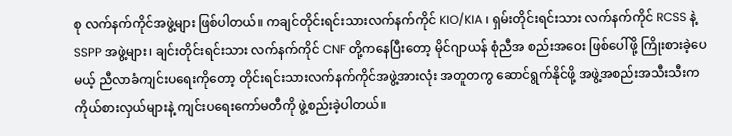စု လက်နက်ကိုင်အဖွဲ့များ ဖြစ်ပါတယ်။ ကချင်တိုင်းရင်းသားလက်နက်ကိုင် KIO/KIA ၊ ရှမ်းတိုင်းရင်းသား လက်နက်ကိုင် RCSS နဲ့ SSPP အဖွဲ့များ၊ ချင်းတိုင်းရင်းသား လက်နက်ကိုင် CNF တို့ကနေပြီးတော့ မိုင်ဂျာယန် စုံညီအ စည်းအဝေး ဖြစ်ပေါ်ဖို့ ကြိုးစားခဲ့ပေမယ့် ညီလာခံကျင်းပရေးကိုတော့ တိုင်းရင်းသားလက်နက်ကိုင်အဖွဲ့အားလုံး အတူတကွ ဆောင်ရွက်နိုင်ဖို့ အဖွဲ့အစည်းအသီးသီးက ကိုယ်စားလှယ်များနဲ့ ကျင်းပရေးကော်မတီကို ဖွဲ့စည်းခဲ့ပါတယ်။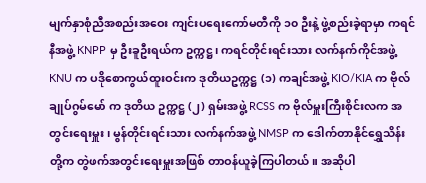မျက်နှာစုံညီအစည်းအဝေး ကျင်းပရေးကော်မတီကို ၁၀ ဦးနဲ့ ဖွဲ့စည်းခဲ့ရာမှာ ကရင်နီအဖွဲ့ KNPP မှ ဦးခူဦးရယ်က ဥက္ကဋ္ဌ၊ ကရင်တိုင်းရင်းသား လက်နက်ကိုင်အဖွဲ့ KNU က ပဒိုစောကွယ်ထူးဝင်းက ဒုတိယဥက္ကဋ္ဌ (၁) ကချင်အဖွဲ့ KIO/KIA က ဗိုလ်ချုပ်ဂွမ်မော် က ဒုတိယ ဥက္ကဋ္ဌ (၂) ရှမ်းအဖွဲ့ RCSS က ဗိုလ်မှူးကြီးစိုင်းလက အတွင်းရေးမှူး၊ မွန်တိုင်းရင်းသား လက်နက်အဖွဲ့ NMSP က ဒေါက်တာနိုင်ရွှေသိန်းတို့က တွဲဖက်အတွင်းရေးမှူးအဖြစ် တာဝန်ယူခဲ့ကြပါတယ်။ အဆိုပါ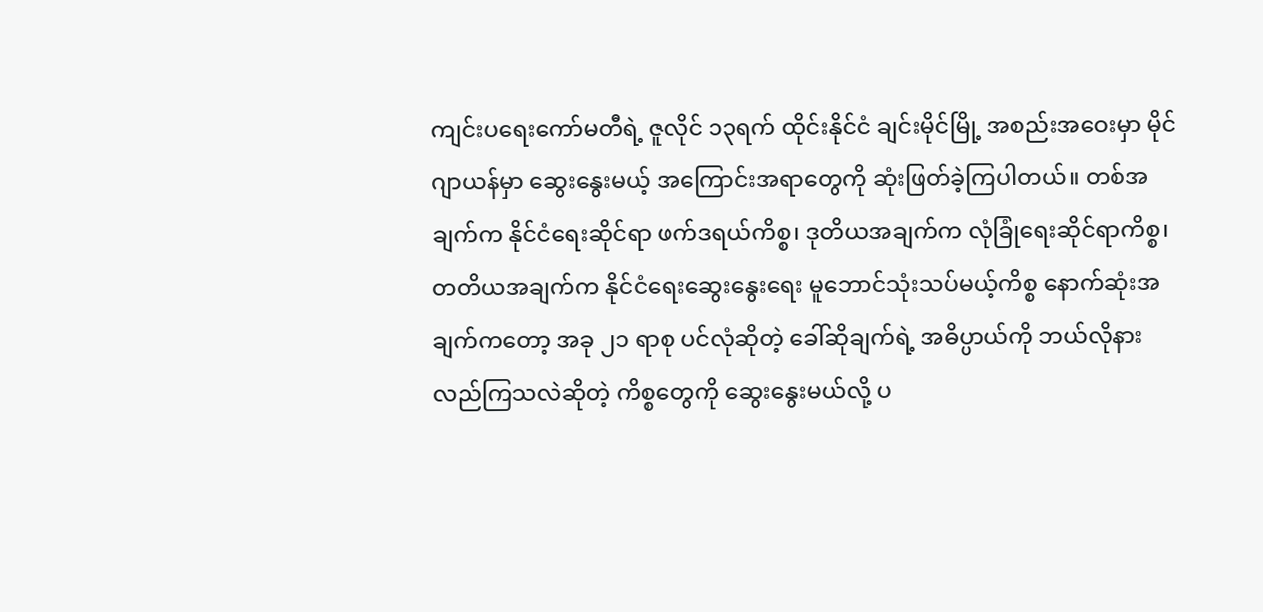ကျင်းပရေးကော်မတီရဲ့ ဇူလိုင် ၁၃ရက် ထိုင်းနိုင်ငံ ချင်းမိုင်မြို့ အစည်းအဝေးမှာ မိုင်ဂျာယန်မှာ ဆွေးနွေးမယ့် အကြောင်းအရာတွေကို ဆုံးဖြတ်ခဲ့ကြပါတယ်။ တစ်အချက်က နိုင်ငံရေးဆိုင်ရာ ဖက်ဒရယ်ကိစ္စ၊ ဒုတိယအချက်က လုံခြုံရေးဆိုင်ရာကိစ္စ၊ တတိယအချက်က နိုင်ငံရေးဆွေးနွေးရေး မူဘောင်သုံးသပ်မယ့်ကိစ္စ နောက်ဆုံးအချက်ကတော့ အခု ၂၁ ရာစု ပင်လုံဆိုတဲ့ ခေါ်ဆိုချက်ရဲ့ အဓိပ္ပာယ်ကို ဘယ်လိုနားလည်ကြသလဲဆိုတဲ့ ကိစ္စတွေကို ဆွေးနွေးမယ်လို့ ပ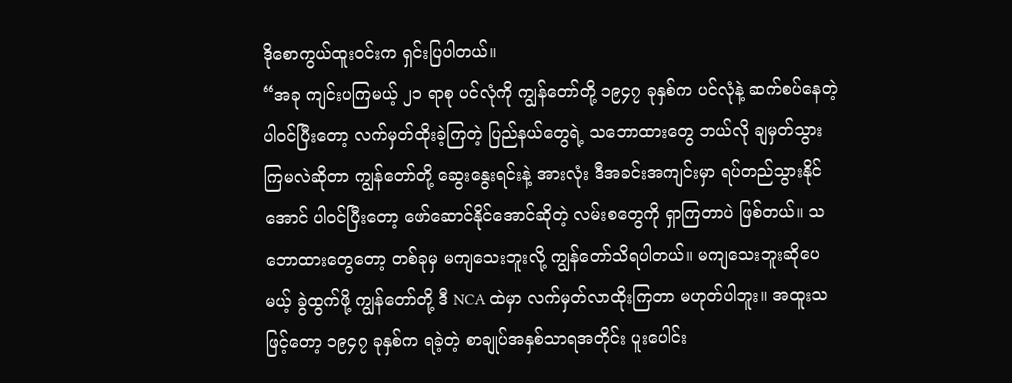ဒိုစောကွယ်ထူးဝင်းက ရှင်းပြပါတယ်။
“အခု ကျင်းပကြမယ့် ၂၁ ရာစု ပင်လုံကို ကျွန်တော်တို့ ၁၉၄၇ ခုနှစ်က ပင်လုံနဲ့ ဆက်စပ်နေတဲ့ ပါဝင်ပြီးတော့ လက်မှတ်ထိုးခဲ့ကြတဲ့ ပြည်နယ်တွေရဲ့ သဘောထားတွေ ဘယ်လို ချမှတ်သွားကြမလဲဆိုတာ ကျွန်တော်တို့ ဆွေးနွေးရင်းနဲ့ အားလုံး ဒီအခင်းအကျင်းမှာ ရပ်တည်သွားနိုင်အောင် ပါဝင်ပြီးတော့ ဖော်ဆောင်နိုင်အောင်ဆိုတဲ့ လမ်းစတွေကို ရှာကြတာပဲ ဖြစ်တယ်။ သဘောထားတွေတော့ တစ်ခုမှ မကျသေးဘူးလို့ ကျွန်တော်သိရပါတယ်။ မကျသေးဘူးဆိုပေမယ့် ခွဲထွက်ဖို့ ကျွန်တော်တို့ ဒီ NCA ထဲမှာ လက်မှတ်လာထိုးကြတာ မဟုတ်ပါဘူး။ အထူးသဖြင့်တော့ ၁၉၄၇ ခုနှစ်က ရခဲ့တဲ့ စာချုပ်အနှစ်သာရအတိုင်း ပူးပေါင်း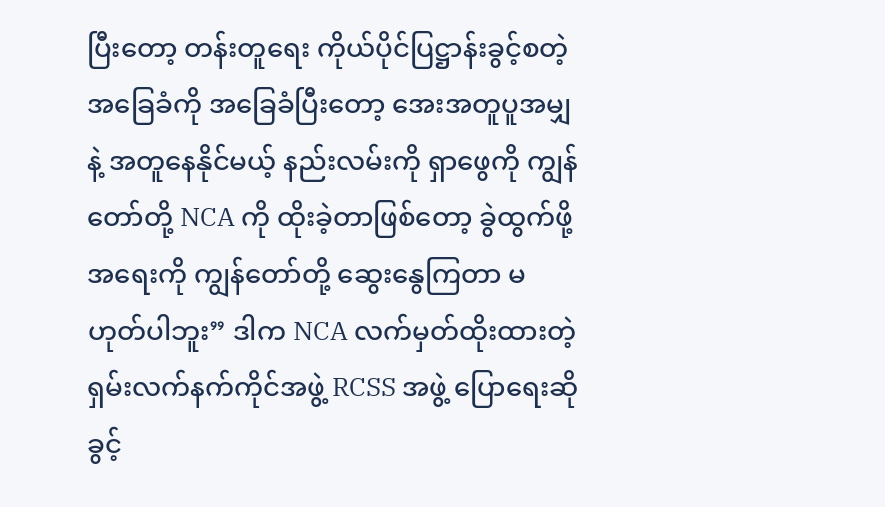ပြီးတော့ တန်းတူရေး ကိုယ်ပိုင်ပြဋ္ဌာန်းခွင့်စတဲ့ အခြေခံကို အခြေခံပြီးတော့ အေးအတူပူအမျှနဲ့ အတူနေနိုင်မယ့် နည်းလမ်းကို ရှာဖွေကို ကျွန်တော်တို့ NCA ကို ထိုးခဲ့တာဖြစ်တော့ ခွဲထွက်ဖို့အရေးကို ကျွန်တော်တို့ ဆွေးနွေကြတာ မဟုတ်ပါဘူး” ဒါက NCA လက်မှတ်ထိုးထားတဲ့ ရှမ်းလက်နက်ကိုင်အဖွဲ့ RCSS အဖွဲ့ ပြောရေးဆိုခွင့်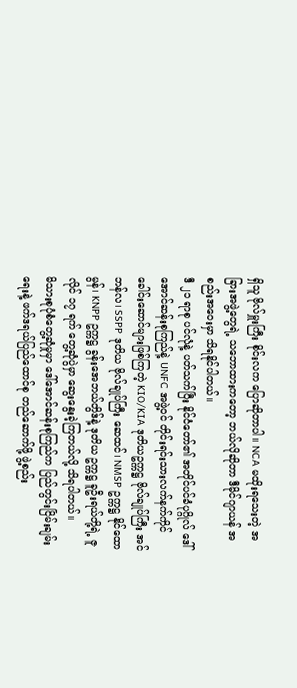ရှိသူ ဗိုလ်မှူးကြီး စိုင်းလက ပြောဆိုတာပါ။ NCA မထိုးရသေးတဲ့ အခြားအဖွဲ့တွေရဲ့ သဘောထားကတော့ ဘယ်လိုဆိုတာ ဒီမိုင်ဂျာယန် အစည်းအဝေးမှာ သိရနိုင်ပါတယ်။
ဒီ ၂၁ ရာစု ပင်လုံနဲ့ ပတ်သက်ပြီး နိုင်ငံတော်၏ အတိုင်ပင်ခံပုဂ္ဂိုလ် ဒေါ်အောင်ဆန်းစုကြည်နဲ့ UNFC အဖွဲ့ဝင် တိုင်းရင်းသားလက်နက်ကိုင် ခေါင်းဆောင်များဖြစ်ကြတဲ့ KIO/KIA ဒုတိယဥက္ကဋ္ဌ ဗိုလ်ချုပ်ကြီး အင်ဘန်လ၊ SSPP ဒုတိယ ဗိုလ်ချုပ်ကြီး ဆေထင်၊ NMSP ဥက္ကဋ္ဌ နိုင်ထောမွန်၊ KNPP ဥက္ကဋ္ဌ ခွန်းအေဘယ်တွိဒ်နဲ့ ဒုတိယ ဥက္ကဋ္ဌ ခူဦးရယ်တို့ရဲ့ ဇူလိုင် ၁၇ ရက် တွေ့ဆုံပွဲမှာ ဆွေးနွေးခဲ့ကြတယ်လို့ သိရပါတယ်။
မိသားစုပုံစံတွေ့ဆုံမှုမှာ ဒေါ်အောင်ဆန်းစုကြည်က ပြည်တွင်းငြိမ်းချမ်းရေးနဲ့ ဖက်ဒရယ်ပြည်ထောင်စု တည်ဆောက်ဖို့ ဖွဲ့စည်း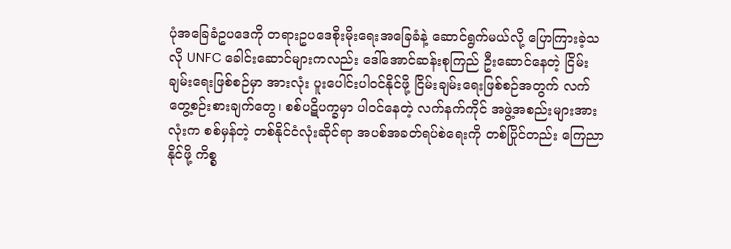ပုံအခြေခံဥပဒေကို တရားဥပဒေစိုးမိုးရေးအခြေခံနဲ့ ဆောင်ရွက်မယ်လို့ ပြောကြားခဲ့သလို UNFC ခေါင်းဆောင်များကလည်း ဒေါ်အောင်ဆန်းစုကြည် ဦးဆောင်နေတဲ့ ငြိမ်းချမ်းရေးဖြစ်စဉ်မှာ အားလုံး ပူးပေါင်းပါဝင်နိုင်ဖို့ ငြိမ်းချမ်းရေးဖြစ်စဉ်အတွက် လက်တွေ့စဉ်းစားချက်တွေ၊ စစ်ပဋိပက္ခမှာ ပါဝင်နေတဲ့ လက်နက်ကိုင် အဖွဲ့အစည်းများအားလုံးက စစ်မှန်တဲ့ တစ်နိုင်ငံလုံးဆိုင်ရာ အပစ်အခတ်ရပ်စဲရေးကို တစ်ပြိုင်တည်း ကြေညာနိုင်ဖို့ ကိစ္စ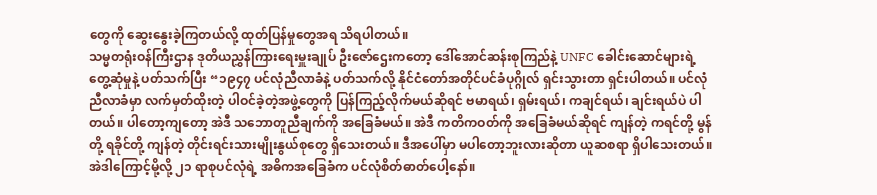တွေကို ဆွေးနွေးခဲ့ကြတယ်လို့ ထုတ်ပြန်မှုတွေအရ သိရပါတယ်။
သမ္မတရုံးဝန်ကြီးဌာန ဒုတိယညွှန်ကြားရေးမှူးချုပ် ဦးဇော်ဌေးကတော့ ဒေါ်အောင်ဆန်းစုကြည်နဲ့ UNFC ခေါင်းဆောင်များရဲ့ တွေ့ဆုံမှုနဲ့ ပတ်သက်ပြီး “၁၉၄၇ ပင်လုံညီလာခံနဲ့ ပတ်သက်လို့ နိုင်ငံတော်အတိုင်ပင်ခံပုဂ္ဂိုလ် ရှင်းသွားတာ ရှင်းပါတယ်။ ပင်လုံညီလာခံမှာ လက်မှတ်ထိုးတဲ့ ပါဝင်ခဲ့တဲ့အဖွဲ့တွေကို ပြန်ကြည့်လိုက်မယ်ဆိုရင် ဗမာရယ်၊ ရှမ်းရယ်၊ ကချင်ရယ်၊ ချင်းရယ်ပဲ ပါတယ်။ ပါတော့ကျတော့ အဲဒီ သဘောတူညီချက်ကို အခြေခံမယ်။ အဲဒီ ကတိကဝတ်ကို အခြေခံမယ်ဆိုရင် ကျန်တဲ့ ကရင်တို့ မွန်တို့ ရခိုင်တို့ ကျန်တဲ့ တိုင်းရင်းသားမျိုးနွယ်စုတွေ ရှိသေးတယ်။ ဒီအပေါ်မှာ မပါတော့ဘူးလားဆိုတာ ယူဆစရာ ရှိပါသေးတယ်။ အဲဒါကြောင့်မို့လို့ ၂၁ ရာစုပင်လုံရဲ့ အဓိကအခြေခံက ပင်လုံစိတ်ဓာတ်ပေါ့နော်။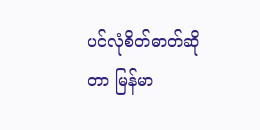ပင်လုံစိတ်ဓာတ်ဆိုတာ မြန်မာ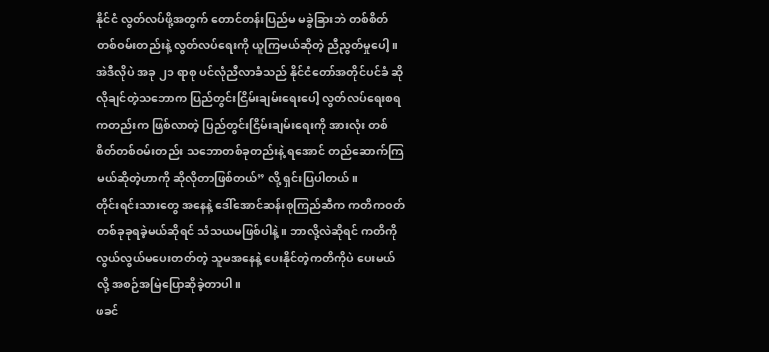နိုင်ငံ လွတ်လပ်ဖို့အတွက် တောင်တန်းပြည်မ မခွဲခြားဘဲ တစ်စိတ်တစ်ဝမ်းတည်းနဲ့ လွတ်လပ်ရေးကို ယူကြမယ်ဆိုတဲ့ ညီညွတ်မှုပေါ့။ အဲဒီလိုပဲ အခု ၂၁ ရာစု ပင်လုံညီလာခံသည် နိုင်ငံတော်အတိုင်ပင်ခံ ဆိုလိုချင်တဲ့သဘောက ပြည်တွင်းငြိမ်းချမ်းရေးပေါ့ လွတ်လပ်ရေးစရကတည်းက ဖြစ်လာတဲ့ ပြည်တွင်းငြိမ်းချမ်းရေးကို အားလုံး တစ်စိတ်တစ်ဝမ်းတည်း သဘောတစ်ခုတည်းနဲ့ ရအောင် တည်ဆောက်ကြမယ်ဆိုတဲ့ဟာကို ဆိုလိုတာဖြစ်တယ်” လို့ ရှင်းပြပါတယ်။
တိုင်းရင်းသားတွေ အနေနဲ့ ဒေါ်အောင်ဆန်းစုကြည်ဆီက ကတိကဝတ် တစ်ခုခုရခဲ့မယ်ဆိုရင် သံသယမဖြစ်ပါနဲ့။ ဘာလို့လဲဆိုရင် ကတိကို လွယ်လွယ်မပေးတတ်တဲ့ သူမအနေနဲ့ ပေးနိုင်တဲ့ကတိကိုပဲ ပေးမယ်လို့ အစဉ်အမြဲပြောဆိုခဲ့တာပါ။
ဖခင်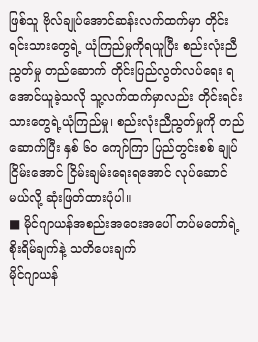ဖြစ်သူ ဗိုလ်ချုပ်အောင်ဆန်းလက်ထက်မှာ တိုင်းရင်းသားတွေရဲ့ ယုံကြည်မှုကိုရယူပြီး စည်းလုံးညီညွတ်မှု တည်ဆောက် တိုင်းပြည်လွတ်လပ်ရေး ရအောင်ယူခဲ့သလို သူ့လက်ထက်မှာလည်း တိုင်းရင်းသားတွေရဲ့ယုံကြည်မှု၊ စည်းလုံးညီညွတ်မှုကို တည်ဆောက်ပြီး နှစ် ၆၀ ကျော်ကြာ ပြည်တွင်းစစ် ချုပ်ငြိမ်းအောင် ငြိမ်းချမ်းရေးရအောင် လုပ်ဆောင်မယ်လို့ ဆုံးဖြတ်ထားပုံပါ။
■ မိုင်ဂျာယန်အစည်းအဝေးအပေါ် တပ်မတော်ရဲ့ စိုးရိမ်ချက်နဲ့ သတိပေးချက်
မိုင်ဂျာယန်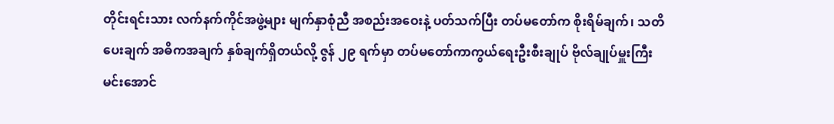တိုင်းရင်းသား လက်နက်ကိုင်အဖွဲ့များ မျက်နှာစုံညီ အစည်းအဝေးနဲ့ ပတ်သက်ပြီး တပ်မတော်က စိုးရိမ်ချက်၊ သတိပေးချက် အဓိကအချက် နှစ်ချက်ရှိတယ်လို့ ဇွန် ၂၉ ရက်မှာ တပ်မတော်ကာကွယ်ရေးဦးစီးချုပ် ဗိုလ်ချုပ်မှူးကြီး မင်းအောင်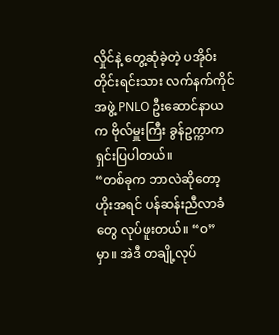လှိုင်နဲ့ တွေ့ဆုံခဲ့တဲ့ ပအိုဝ်းတိုင်းရင်းသား လက်နက်ကိုင်အဖွဲ့ PNLO ဦးဆောင်နာယက ဗိုလ်မှူးကြီး ခွန်ဥက္ကာက ရှင်းပြပါတယ်။
“တစ်ခုက ဘာလဲဆိုတော့ ဟိုးအရင် ပန်ဆန်းညီလာခံတွေ လုပ်ဖူးတယ်။ “ဝ”မှာ။ အဲဒီ တချို့လုပ်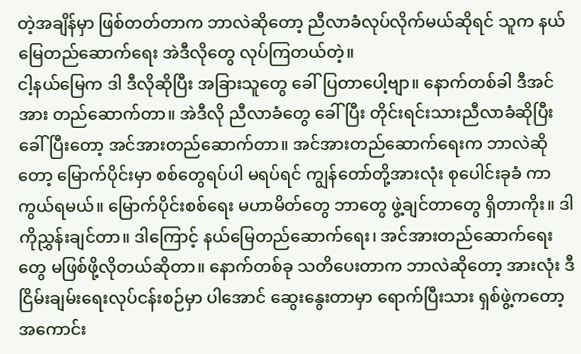တဲ့အချိန်မှာ ဖြစ်တတ်တာက ဘာလဲဆိုတော့ ညီလာခံလုပ်လိုက်မယ်ဆိုရင် သူက နယ်မြေတည်ဆောက်ရေး အဲဒီလိုတွေ လုပ်ကြတယ်တဲ့။
ငါ့နယ်မြေက ဒါ ဒီလိုဆိုပြီး အခြားသူတွေ ခေါ်ပြတာပေါ့ဗျာ။ နောက်တစ်ခါ ဒီအင်အား တည်ဆောက်တာ။ အဲဒီလို ညီလာခံတွေ ခေါ်ပြီး တိုင်းရင်းသားညီလာခံဆိုပြီး ခေါ်ပြီးတော့ အင်အားတည်ဆောက်တာ။ အင်အားတည်ဆောက်ရေးက ဘာလဲဆိုတော့ မြောက်ပိုင်းမှာ စစ်တွေရပ်ပါ မရပ်ရင် ကျွန်တော်တို့အားလုံး စုပေါင်းခုခံ ကာကွယ်ရမယ်။ မြောက်ပိုင်းစစ်ရေး မဟာမိတ်တွေ ဘာတွေ ဖွဲ့ချင်တာတွေ ရှိတာကိုး။ ဒါကိုညွှန်းချင်တာ။ ဒါကြောင့် နယ်မြေတည်ဆောက်ရေး၊ အင်အားတည်ဆောက်ရေးတွေ မဖြစ်ဖို့လိုတယ်ဆိုတာ။ နောက်တစ်ခု သတိပေးတာက ဘာလဲဆိုတော့ အားလုံး ဒီငြိမ်းချမ်းရေးလုပ်ငန်းစဉ်မှာ ပါအောင် ဆွေးနွေးတာမှာ ရောက်ပြီးသား ရှစ်ဖွဲ့ကတော့ အကောင်း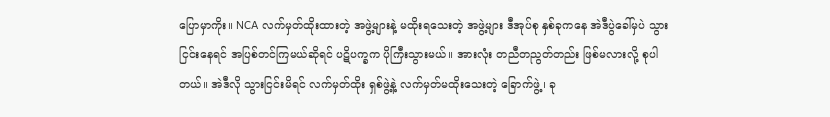ပြောမှာကိုး။ NCA လက်မှတ်ထိုးထားတဲ့ အဖွဲ့များနဲ့ မထိုးရသေးတဲ့ အဖွဲ့များ ဒီအုပ်စု နှစ်ခုကနေ အဲဒီပွဲခေါ်မှပဲ သွားငြင်းနေရင် အပြစ်တင်ကြမယ်ဆိုရင် ပဋိပက္ခက ပိုကြီးသွားမယ်။ အားလုံး တညီတညွတ်တည်း ဖြစ်မလားလို့ စုပါတယ်။ အဲဒီလို သွားငြင်းမိရင် လက်မှတ်ထိုး ရှစ်ဖွဲ့နဲ့ လက်မှတ်မထိုးသေးတဲ့ ခြောက်ဖွဲ့၊ ခု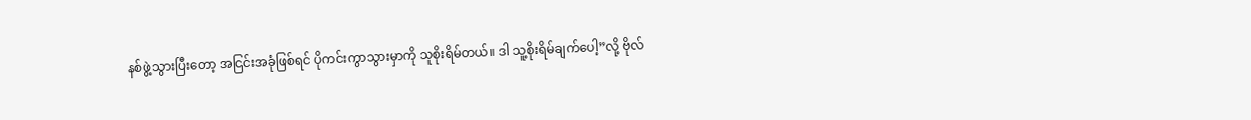နစ်ဖွဲ့သွားပြီးတော့ အငြင်းအခုံဖြစ်ရင် ပိုကင်းကွာသွားမှာကို သူစိုးရိမ်တယ်။ ဒါ သူ့စိုးရိမ်ချက်ပေါ့”လို့ ဗိုလ်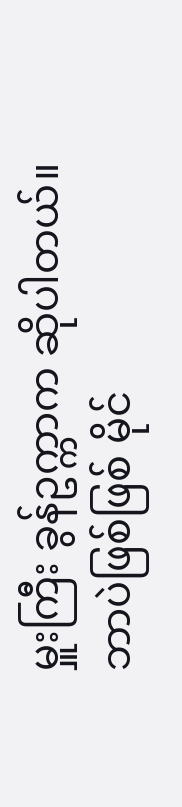မှူးကြီး ခွန်ဥက္ကာက ဆိုပါတယ်။
ဘာပဲဖြစ်ဖြစ် မိုင်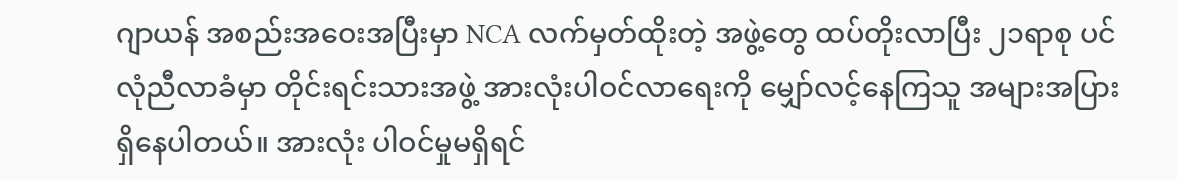ဂျာယန် အစည်းအဝေးအပြီးမှာ NCA လက်မှတ်ထိုးတဲ့ အဖွဲ့တွေ ထပ်တိုးလာပြီး ၂၁ရာစု ပင်လုံညီလာခံမှာ တိုင်းရင်းသားအဖွဲ့ အားလုံးပါဝင်လာရေးကို မျှော်လင့်နေကြသူ အများအပြားရှိနေပါတယ်။ အားလုံး ပါဝင်မှုမရှိရင်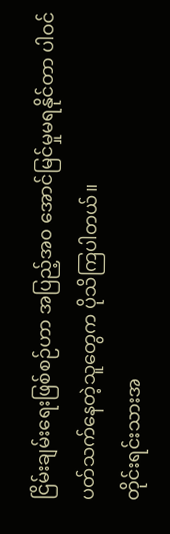ငြိမ်းချမ်းရေးဖြစ်စဉ်ဟာ အပြည့်အ၀ အောင်မြင်မှုမရနိုင်တာ ပါဝင်ပတ်သက်နေတဲ့သူတွေက ပိုသိကြပါတယ်။
တိုင်းရင်းသားအ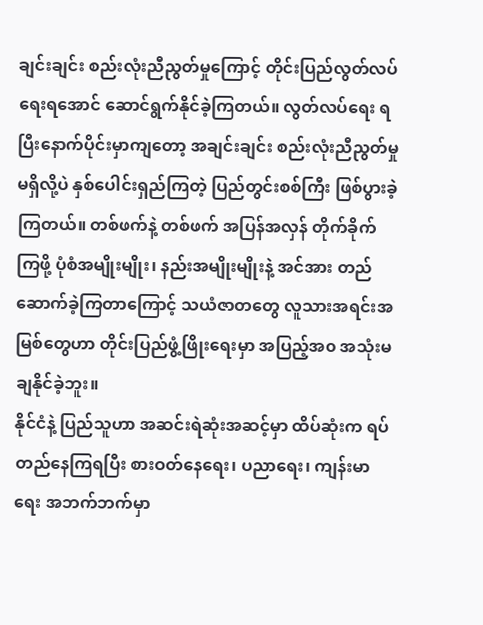ချင်းချင်း စည်းလုံးညီညွတ်မှုကြောင့် တိုင်းပြည်လွတ်လပ်ရေးရအောင် ဆောင်ရွက်နိုင်ခဲ့ကြတယ်။ လွတ်လပ်ရေး ရပြီးနောက်ပိုင်းမှာကျတော့ အချင်းချင်း စည်းလုံးညီညွတ်မှုမရှိလို့ပဲ နှစ်ပေါင်းရှည်ကြတဲ့ ပြည်တွင်းစစ်ကြီး ဖြစ်ပွားခဲ့ကြတယ်။ တစ်ဖက်နဲ့ တစ်ဖက် အပြန်အလှန် တိုက်ခိုက်ကြဖို့ ပုံစံအမျိုးမျိုး၊ နည်းအမျိုးမျိုးနဲ့ အင်အား တည်ဆောက်ခဲ့ကြတာကြောင့် သယံဇာတတွေ လူသားအရင်းအမြစ်တွေဟာ တိုင်းပြည်ဖွံ့ဖြိုးရေးမှာ အပြည့်အ၀ အသုံးမချနိုင်ခဲ့ဘူး။
နိုင်ငံနဲ့ ပြည်သူဟာ အဆင်းရဲဆုံးအဆင့်မှာ ထိပ်ဆုံးက ရပ်တည်နေကြရပြီး စားဝတ်နေရေး၊ ပညာရေး၊ ကျန်းမာရေး အဘက်ဘက်မှာ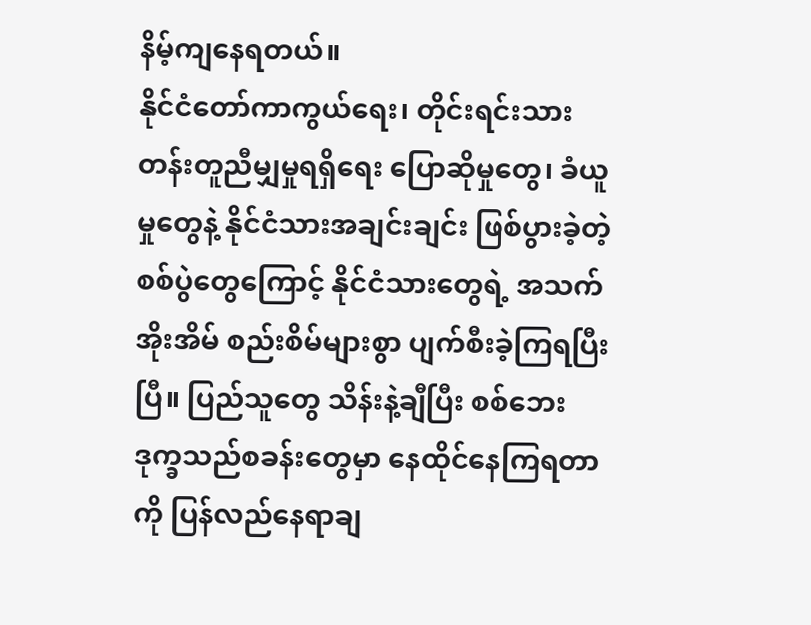နိမ့်ကျနေရတယ်။
နိုင်ငံတော်ကာကွယ်ရေး၊ တိုင်းရင်းသား တန်းတူညီမျှမှုရရှိရေး ပြောဆိုမှုတွေ၊ ခံယူမှုတွေနဲ့ နိုင်ငံသားအချင်းချင်း ဖြစ်ပွားခဲ့တဲ့ စစ်ပွဲတွေကြောင့် နိုင်ငံသားတွေရဲ့ အသက်အိုးအိမ် စည်းစိမ်များစွာ ပျက်စီးခဲ့ကြရပြီးပြီ။ ပြည်သူတွေ သိန်းနဲ့ချီပြီး စစ်ဘေးဒုက္ခသည်စခန်းတွေမှာ နေထိုင်နေကြရတာကို ပြန်လည်နေရာချ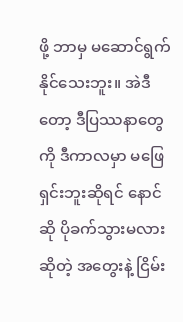ဖို့ ဘာမှ မဆောင်ရွက်နိုင်သေးဘူး။ အဲဒီတော့ ဒီပြဿနာတွေကို ဒီကာလမှာ မဖြေရှင်းဘူးဆိုရင် နောင်ဆို ပိုခက်သွားမလားဆိုတဲ့ အတွေးနဲ့ ငြိမ်း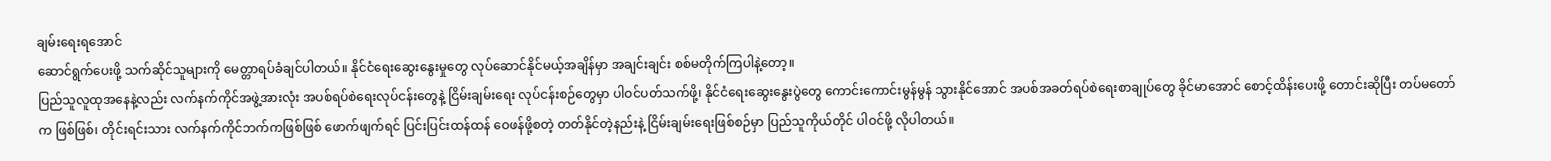ချမ်းရေးရအောင်
ဆောင်ရွက်ပေးဖို့ သက်ဆိုင်သူများကို မေတ္တာရပ်ခံချင်ပါတယ်။ နိုင်ငံရေးဆွေးနွေးမှုတွေ လုပ်ဆောင်နိုင်မယ့်အချိန်မှာ အချင်းချင်း စစ်မတိုက်ကြပါနဲ့တော့။
ပြည်သူလူထုအနေနဲ့လည်း လက်နက်ကိုင်အဖွဲ့အားလုံး အပစ်ရပ်စဲရေးလုပ်ငန်းတွေနဲ့ ငြိမ်းချမ်းရေး လုပ်ငန်းစဉ်တွေမှာ ပါဝင်ပတ်သက်ဖို့၊ နိုင်ငံရေးဆွေးနွေးပွဲတွေ ကောင်းကောင်းမွန်မွန် သွားနိုင်အောင် အပစ်အခတ်ရပ်စဲရေးစာချုပ်တွေ ခိုင်မာအောင် စောင့်ထိန်းပေးဖို့ တောင်းဆိုပြီး တပ်မတော်က ဖြစ်ဖြစ်၊ တိုင်းရင်းသား လက်နက်ကိုင်ဘက်ကဖြစ်ဖြစ် ဖောက်ဖျက်ရင် ပြင်းပြင်းထန်ထန် ဝေဖန်ဖို့စတဲ့ တတ်နိုင်တဲ့နည်းနဲ့ ငြိမ်းချမ်းရေးဖြစ်စဉ်မှာ ပြည်သူကိုယ်တိုင် ပါဝင်ဖို့ လိုပါတယ်။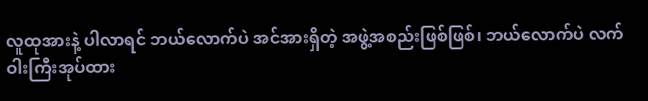လူထုအားနဲ့ ပါလာရင် ဘယ်လောက်ပဲ အင်အားရှိတဲ့ အဖွဲ့အစည်းဖြစ်ဖြစ်၊ ဘယ်လောက်ပဲ လက်ဝါးကြီးအုပ်ထား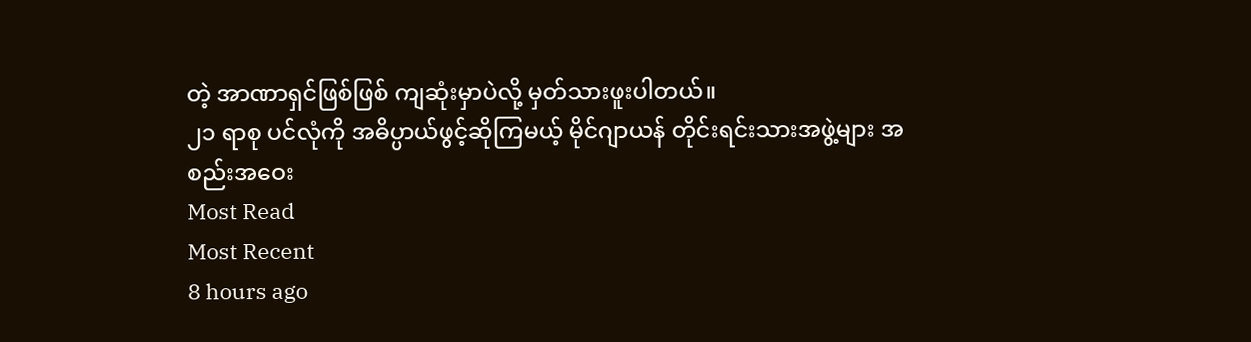တဲ့ အာဏာရှင်ဖြစ်ဖြစ် ကျဆုံးမှာပဲလို့ မှတ်သားဖူးပါတယ်။
၂၁ ရာစု ပင်လုံကို အဓိပ္ပာယ်ဖွင့်ဆိုကြမယ့် မိုင်ဂျာယန် တိုင်းရင်းသားအဖွဲ့များ အစည်းအဝေး
Most Read
Most Recent
8 hours ago